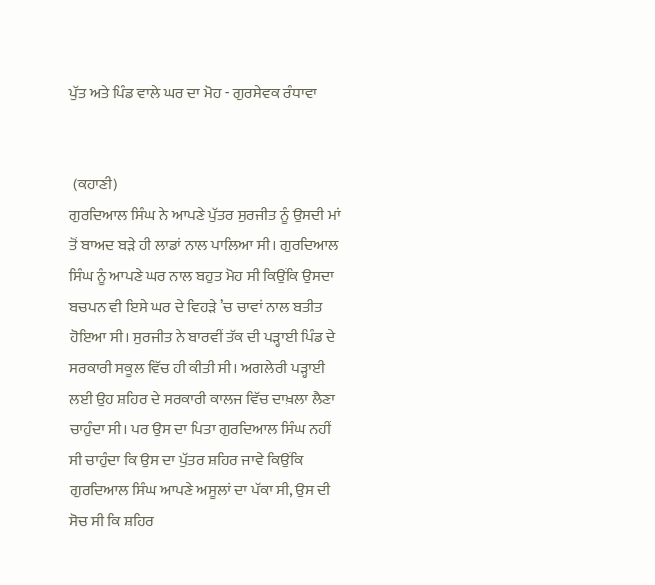ਪੁੱਤ ਅਤੇ ਪਿੰਡ ਵਾਲੇ ਘਰ ਦਾ ਮੋਹ - ਗੁਰਸੇਵਕ ਰੰਧਾਵਾ


 (ਕਹਾਣੀ)
ਗੁਰਦਿਆਲ ਸਿੰਘ ਨੇ ਆਪਣੇ ਪੁੱਤਰ ਸੁਰਜੀਤ ਨੂੰ ਉਸਦੀ ਮਾਂ ਤੋਂ ਬਾਅਦ ਬੜੇ ਹੀ ਲਾਡਾਂ ਨਾਲ ਪਾਲਿਆ ਸੀ। ਗੁਰਦਿਆਲ ਸਿੰਘ ਨੂੰ ਆਪਣੇ ਘਰ ਨਾਲ ਬਹੁਤ ਮੋਹ ਸੀ ਕਿਉਂਕਿ ਉਸਦਾ ਬਚਪਨ ਵੀ ਇਸੇ ਘਰ ਦੇ ਵਿਹੜੇ ’ਚ ਚਾਵਾਂ ਨਾਲ ਬਤੀਤ ਹੋਇਆ ਸੀ। ਸੁਰਜੀਤ ਨੇ ਬਾਰਵੀਂ ਤੱਕ ਦੀ ਪੜ੍ਹਾਈ ਪਿੰਡ ਦੇ ਸਰਕਾਰੀ ਸਕੂਲ ਵਿੱਚ ਹੀ ਕੀਤੀ ਸੀ। ਅਗਲੇਰੀ ਪੜ੍ਹਾਈ ਲਈ ਉਹ ਸ਼ਹਿਰ ਦੇ ਸਰਕਾਰੀ ਕਾਲਜ ਵਿੱਚ ਦਾਖ਼ਲਾ ਲੈਣਾ ਚਾਹੁੰਦਾ ਸੀ। ਪਰ ਉਸ ਦਾ ਪਿਤਾ ਗੁਰਦਿਆਲ ਸਿੰਘ ਨਹੀਂ ਸੀ ਚਾਹੁੰਦਾ ਕਿ ਉਸ ਦਾ ਪੁੱਤਰ ਸ਼ਹਿਰ ਜਾਵੇ ਕਿਉਂਕਿ ਗੁਰਦਿਆਲ ਸਿੰਘ ਆਪਣੇ ਅਸੂਲਾਂ ਦਾ ਪੱਕਾ ਸੀ, ਉਸ ਦੀ ਸੋਚ ਸੀ ਕਿ ਸ਼ਹਿਰ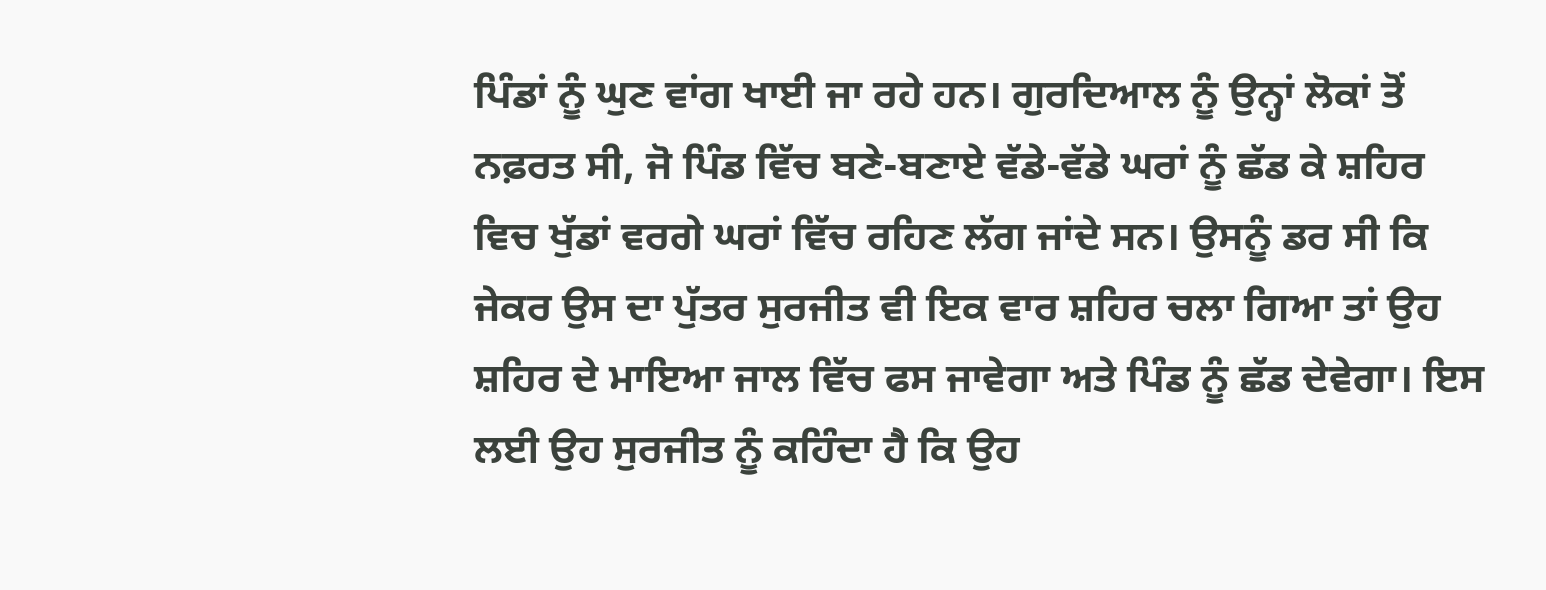ਪਿੰਡਾਂ ਨੂੰ ਘੁਣ ਵਾਂਗ ਖਾਈ ਜਾ ਰਹੇ ਹਨ। ਗੁਰਦਿਆਲ ਨੂੰ ਉਨ੍ਹਾਂ ਲੋਕਾਂ ਤੋਂ ਨਫ਼ਰਤ ਸੀ, ਜੋ ਪਿੰਡ ਵਿੱਚ ਬਣੇ-ਬਣਾਏ ਵੱਡੇ-ਵੱਡੇ ਘਰਾਂ ਨੂੰ ਛੱਡ ਕੇ ਸ਼ਹਿਰ ਵਿਚ ਖੁੱਡਾਂ ਵਰਗੇ ਘਰਾਂ ਵਿੱਚ ਰਹਿਣ ਲੱਗ ਜਾਂਦੇ ਸਨ। ਉਸਨੂੰ ਡਰ ਸੀ ਕਿ ਜੇਕਰ ਉਸ ਦਾ ਪੁੱਤਰ ਸੁਰਜੀਤ ਵੀ ਇਕ ਵਾਰ ਸ਼ਹਿਰ ਚਲਾ ਗਿਆ ਤਾਂ ਉਹ ਸ਼ਹਿਰ ਦੇ ਮਾਇਆ ਜਾਲ ਵਿੱਚ ਫਸ ਜਾਵੇਗਾ ਅਤੇ ਪਿੰਡ ਨੂੰ ਛੱਡ ਦੇਵੇਗਾ। ਇਸ ਲਈ ਉਹ ਸੁਰਜੀਤ ਨੂੰ ਕਹਿੰਦਾ ਹੈ ਕਿ ਉਹ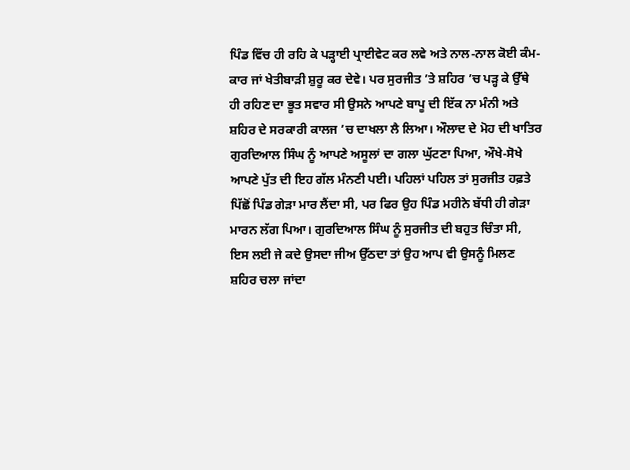ਪਿੰਡ ਵਿੱਚ ਹੀ ਰਹਿ ਕੇ ਪੜ੍ਹਾਈ ਪ੍ਰਾਈਵੇਟ ਕਰ ਲਵੇ ਅਤੇ ਨਾਲ-ਨਾਲ ਕੋਈ ਕੰਮ-ਕਾਰ ਜਾਂ ਖੇਤੀਬਾੜੀ ਸ਼ੁਰੂ ਕਰ ਦੇਵੇ। ਪਰ ਸੁਰਜੀਤ ’ਤੇ ਸ਼ਹਿਰ ’ਚ ਪੜ੍ਹ ਕੇ ਉੱਥੇ ਹੀ ਰਹਿਣ ਦਾ ਭੂਤ ਸਵਾਰ ਸੀ ਉਸਨੇ ਆਪਣੇ ਬਾਪੂ ਦੀ ਇੱਕ ਨਾ ਮੰਨੀ ਅਤੇ ਸ਼ਹਿਰ ਦੇ ਸਰਕਾਰੀ ਕਾਲਜ ’ਚ ਦਾਖਲਾ ਲੈ ਲਿਆ। ਔਲਾਦ ਦੇ ਮੋਹ ਦੀ ਖਾਤਿਰ ਗੁਰਦਿਆਲ ਸਿੰਘ ਨੂੰ ਆਪਣੇ ਅਸੂਲਾਂ ਦਾ ਗਲਾ ਘੁੱਟਣਾ ਪਿਆ, ਔਖੇ-ਸੋਖੇ ਆਪਣੇ ਪੁੱਤ ਦੀ ਇਹ ਗੱਲ ਮੰਨਣੀ ਪਈ। ਪਹਿਲਾਂ ਪਹਿਲ ਤਾਂ ਸੁਰਜੀਤ ਹਫ਼ਤੇ ਪਿੱਛੋਂ ਪਿੰਡ ਗੇੜਾ ਮਾਰ ਲੈਂਦਾ ਸੀ, ਪਰ ਫਿਰ ਉਹ ਪਿੰਡ ਮਹੀਨੇ ਬੱਧੀ ਹੀ ਗੇੜਾ ਮਾਰਨ ਲੱਗ ਪਿਆ। ਗੁਰਦਿਆਲ ਸਿੰਘ ਨੂੰ ਸੁਰਜੀਤ ਦੀ ਬਹੁਤ ਚਿੰਤਾ ਸੀ, ਇਸ ਲਈ ਜੇ ਕਦੇ ਉਸਦਾ ਜੀਅ ਉੱਠਦਾ ਤਾਂ ਉਹ ਆਪ ਵੀ ਉਸਨੂੰ ਮਿਲਣ ਸ਼ਹਿਰ ਚਲਾ ਜਾਂਦਾ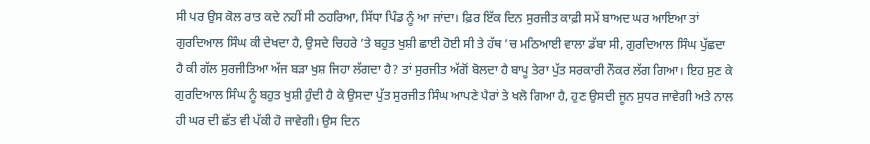ਸੀ ਪਰ ਉਸ ਕੋਲ ਰਾਤ ਕਦੇ ਨਹੀਂ ਸੀ ਠਹਰਿਆ, ਸਿੱਧਾ ਪਿੰਡ ਨੂੰ ਆ ਜਾਂਦਾ। ਫ਼ਿਰ ਇੱਕ ਦਿਨ ਸੁਰਜੀਤ ਕਾਫ਼ੀ ਸਮੇਂ ਬਾਅਦ ਘਰ ਆਇਆ ਤਾਂ ਗੁਰਦਿਆਲ ਸਿੰਘ ਕੀ ਦੇਖਦਾ ਹੈ, ਉਸਦੇ ਚਿਹਰੇ ’ਤੇ ਬਹੁਤ ਖੁਸ਼ੀ ਛਾਈ ਹੋਈ ਸੀ ਤੇ ਹੱਥ ’ਚ ਮਠਿਆਈ ਵਾਲਾ ਡੱਬਾ ਸੀ, ਗੁਰਦਿਆਲ ਸਿੰਘ ਪੁੱਛਦਾ ਹੈ ਕੀ ਗੱਲ ਸੁਰਜੀਤਿਆ ਅੱਜ ਬੜਾ ਖੁਸ਼ ਜਿਹਾ ਲੱਗਦਾ ਹੈ? ਤਾਂ ਸੁਰਜੀਤ ਅੱਗੋਂ ਬੋਲਦਾ ਹੈ ਬਾਪੂ ਤੇਰਾ ਪੁੱਤ ਸਰਕਾਰੀ ਨੌਕਰ ਲੱਗ ਗਿਆ। ਇਹ ਸੁਣ ਕੇ ਗੁਰਦਿਆਲ ਸਿੰਘ ਨੂੰ ਬਹੁਤ ਖੁਸ਼ੀ ਹੁੰਦੀ ਹੈ ਕੇ ਉਸਦਾ ਪੁੱਤ ਸੁਰਜੀਤ ਸਿੰਘ ਆਪਣੇ ਪੈਰਾਂ ਤੇ ਖਲੋ ਗਿਆ ਹੈ, ਹੁਣ ਉਸਦੀ ਜੂਨ ਸੁਧਰ ਜਾਵੇਗੀ ਅਤੇ ਨਾਲ ਹੀ ਘਰ ਦੀ ਛੱਤ ਵੀ ਪੱਕੀ ਹੋ ਜਾਵੇਗੀ। ਉਸ ਦਿਨ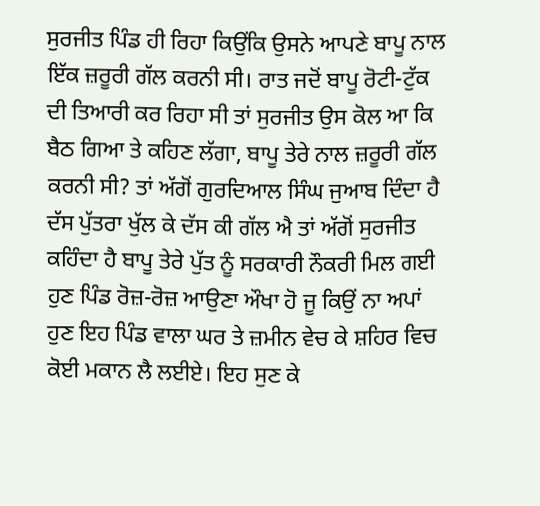ਸੁਰਜੀਤ ਪਿੰਡ ਹੀ ਰਿਹਾ ਕਿਉਂਕਿ ਉਸਨੇ ਆਪਣੇ ਬਾਪੂ ਨਾਲ ਇੱਕ ਜ਼ਰੂਰੀ ਗੱਲ ਕਰਨੀ ਸੀ। ਰਾਤ ਜਦੋਂ ਬਾਪੂ ਰੋਟੀ-ਟੁੱਕ ਦੀ ਤਿਆਰੀ ਕਰ ਰਿਹਾ ਸੀ ਤਾਂ ਸੁਰਜੀਤ ਉਸ ਕੋਲ ਆ ਕਿ ਬੈਠ ਗਿਆ ਤੇ ਕਹਿਣ ਲੱਗਾ, ਬਾਪੂ ਤੇਰੇ ਨਾਲ ਜ਼ਰੂਰੀ ਗੱਲ ਕਰਨੀ ਸੀ? ਤਾਂ ਅੱਗੋਂ ਗੁਰਦਿਆਲ ਸਿੰਘ ਜੁਆਬ ਦਿੰਦਾ ਹੈ ਦੱਸ ਪੁੱਤਰਾ ਖੁੱਲ ਕੇ ਦੱਸ ਕੀ ਗੱਲ ਐ ਤਾਂ ਅੱਗੋਂ ਸੁਰਜੀਤ ਕਹਿੰਦਾ ਹੈ ਬਾਪੂ ਤੇਰੇ ਪੁੱਤ ਨੂੰ ਸਰਕਾਰੀ ਨੌਕਰੀ ਮਿਲ ਗਈ ਹੁਣ ਪਿੰਡ ਰੋਜ਼-ਰੋਜ਼ ਆਉਣਾ ਔਖਾ ਹੋ ਜੂ ਕਿਉਂ ਨਾ ਅਪਾਂ ਹੁਣ ਇਹ ਪਿੰਡ ਵਾਲਾ ਘਰ ਤੇ ਜ਼ਮੀਨ ਵੇਚ ਕੇ ਸ਼ਹਿਰ ਵਿਚ ਕੋਈ ਮਕਾਨ ਲੈ ਲਈਏ। ਇਹ ਸੁਣ ਕੇ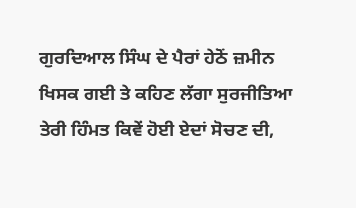ਗੁਰਦਿਆਲ ਸਿੰਘ ਦੇ ਪੈਰਾਂ ਹੇਠੋਂ ਜ਼ਮੀਨ ਖਿਸਕ ਗਈ ਤੇ ਕਹਿਣ ਲੱਗਾ ਸੁਰਜੀਤਿਆ ਤੇਰੀ ਹਿੰਮਤ ਕਿਵੇਂ ਹੋਈ ਏਦਾਂ ਸੋਚਣ ਦੀ,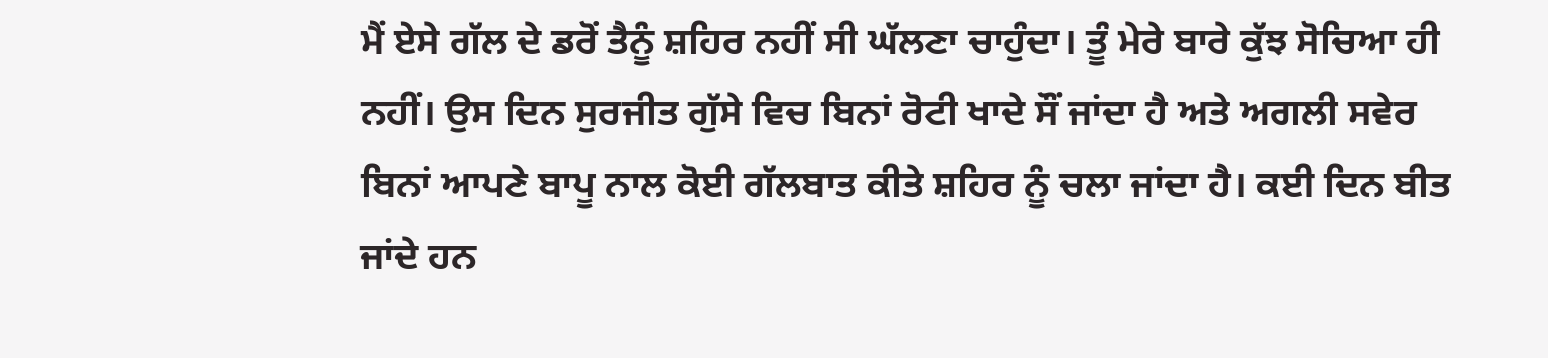ਮੈਂ ਏਸੇ ਗੱਲ ਦੇ ਡਰੋਂ ਤੈਨੂੰ ਸ਼ਹਿਰ ਨਹੀਂ ਸੀ ਘੱਲਣਾ ਚਾਹੁੰਦਾ। ਤੂੰ ਮੇਰੇ ਬਾਰੇ ਕੁੱਝ ਸੋਚਿਆ ਹੀ ਨਹੀਂ। ਉਸ ਦਿਨ ਸੁਰਜੀਤ ਗੁੱਸੇ ਵਿਚ ਬਿਨਾਂ ਰੋਟੀ ਖਾਦੇ ਸੌਂ ਜਾਂਦਾ ਹੈ ਅਤੇ ਅਗਲੀ ਸਵੇਰ ਬਿਨਾਂ ਆਪਣੇ ਬਾਪੂ ਨਾਲ ਕੋਈ ਗੱਲਬਾਤ ਕੀਤੇ ਸ਼ਹਿਰ ਨੂੰ ਚਲਾ ਜਾਂਦਾ ਹੈ। ਕਈ ਦਿਨ ਬੀਤ ਜਾਂਦੇ ਹਨ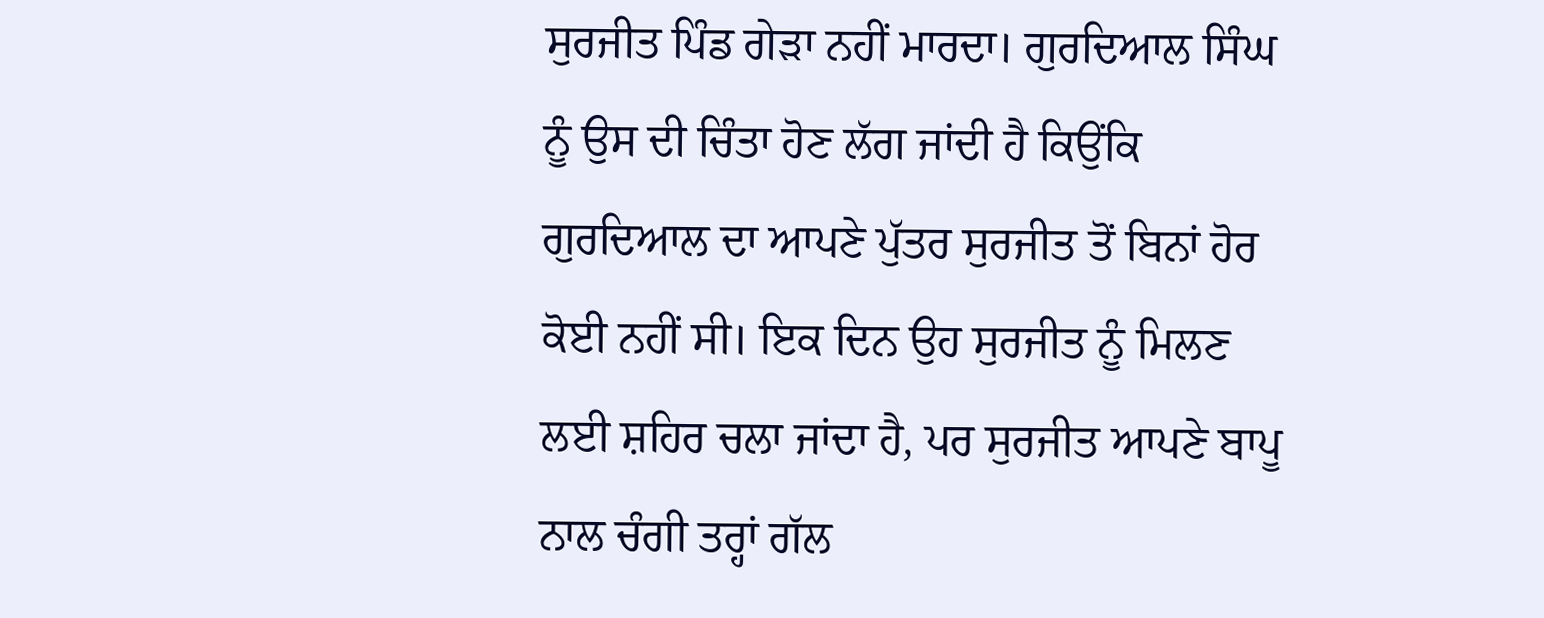ਸੁਰਜੀਤ ਪਿੰਡ ਗੇੜਾ ਨਹੀਂ ਮਾਰਦਾ। ਗੁਰਦਿਆਲ ਸਿੰਘ ਨੂੰ ਉਸ ਦੀ ਚਿੰਤਾ ਹੋਣ ਲੱਗ ਜਾਂਦੀ ਹੈ ਕਿਉਂਕਿ ਗੁਰਦਿਆਲ ਦਾ ਆਪਣੇ ਪੁੱਤਰ ਸੁਰਜੀਤ ਤੋਂ ਬਿਨਾਂ ਹੋਰ ਕੋਈ ਨਹੀਂ ਸੀ। ਇਕ ਦਿਨ ਉਹ ਸੁਰਜੀਤ ਨੂੰ ਮਿਲਣ ਲਈ ਸ਼ਹਿਰ ਚਲਾ ਜਾਂਦਾ ਹੈ, ਪਰ ਸੁਰਜੀਤ ਆਪਣੇ ਬਾਪੂ ਨਾਲ ਚੰਗੀ ਤਰ੍ਹਾਂ ਗੱਲ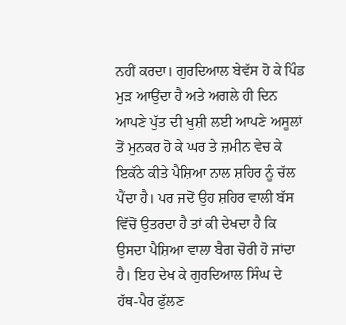ਨਹੀਂ ਕਰਦਾ। ਗੁਰਦਿਆਲ ਬੇਵੱਸ ਹੋ ਕੇ ਪਿੰਡ ਮੁੜ ਆਉਂਦਾ ਹੈ ਅਤੇ ਅਗਲੇ ਹੀ ਦਿਨ ਆਪਣੇ ਪੁੱਤ ਦੀ ਖੁਸ਼ੀ ਲਈ ਆਪਣੇ ਅਸੂਲਾਂ ਤੋਂ ਮੁਨਕਰ ਹੋ ਕੇ ਘਰ ਤੇ ਜ਼ਮੀਨ ਵੇਚ ਕੇ ਇਕੱਠੇ ਕੀਤੇ ਪੈਸ਼ਿਆ ਨਾਲ ਸ਼ਹਿਰ ਨੂੰ ਚੱਲ ਪੈਂਦਾ ਹੈ। ਪਰ ਜਦੋਂ ਉਹ ਸ਼ਹਿਰ ਵਾਲੀ ਬੱਸ ਵਿੱਚੋਂ ਉਤਰਦਾ ਹੈ ਤਾਂ ਕੀ ਦੇਖਦਾ ਹੈ ਕਿ ਉਸਦਾ ਪੈਸ਼ਿਆ ਵਾਲਾ ਬੈਗ ਚੋਰੀ ਹੋ ਜਾਂਦਾ ਹੈ। ਇਹ ਦੇਖ ਕੇ ਗੁਰਦਿਆਲ ਸਿੰਘ ਦੇ ਹੱਥ-ਪੈਰ ਫੁੱਲਣ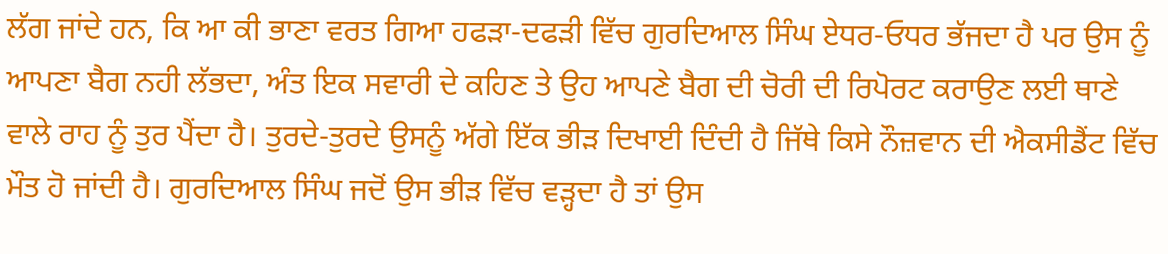ਲੱਗ ਜਾਂਦੇ ਹਨ, ਕਿ ਆ ਕੀ ਭਾਣਾ ਵਰਤ ਗਿਆ ਹਫੜਾ-ਦਫੜੀ ਵਿੱਚ ਗੁਰਦਿਆਲ ਸਿੰਘ ਏਧਰ-ਓਧਰ ਭੱਜਦਾ ਹੈ ਪਰ ਉਸ ਨੂੰ ਆਪਣਾ ਬੈਗ ਨਹੀ ਲੱਭਦਾ, ਅੰਤ ਇਕ ਸਵਾਰੀ ਦੇ ਕਹਿਣ ਤੇ ਉਹ ਆਪਣੇ ਬੈਗ ਦੀ ਚੋਰੀ ਦੀ ਰਿਪੋਰਟ ਕਰਾਉਣ ਲਈ ਥਾਣੇ ਵਾਲੇ ਰਾਹ ਨੂੰ ਤੁਰ ਪੈਂਦਾ ਹੈ। ਤੁਰਦੇ-ਤੁਰਦੇ ਉਸਨੂੰ ਅੱਗੇ ਇੱਕ ਭੀੜ ਦਿਖਾਈ ਦਿੰਦੀ ਹੈ ਜਿੱਥੇ ਕਿਸੇ ਨੌਜ਼ਵਾਨ ਦੀ ਐਕਸੀਡੈਂਟ ਵਿੱਚ ਮੌਤ ਹੋ ਜਾਂਦੀ ਹੈ। ਗੁਰਦਿਆਲ ਸਿੰਘ ਜਦੋਂ ਉਸ ਭੀੜ ਵਿੱਚ ਵੜ੍ਹਦਾ ਹੈ ਤਾਂ ਉਸ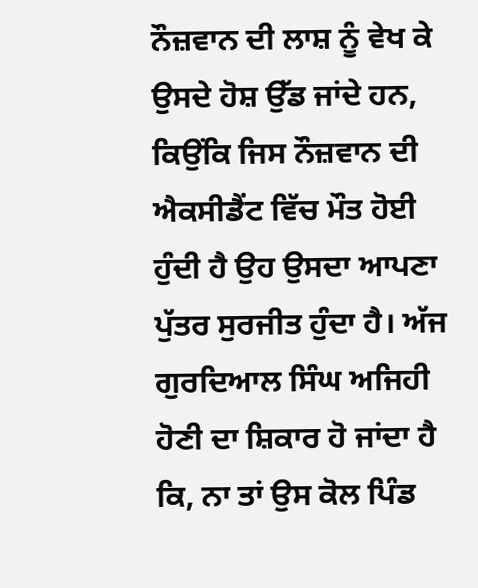ਨੌਜ਼ਵਾਨ ਦੀ ਲਾਸ਼ ਨੂੰ ਵੇਖ ਕੇ ਉਸਦੇ ਹੋਸ਼ ਉੱਡ ਜਾਂਦੇ ਹਨ, ਕਿਉਂਕਿ ਜਿਸ ਨੌਜ਼ਵਾਨ ਦੀ ਐਕਸੀਡੈਂਟ ਵਿੱਚ ਮੌਤ ਹੋਈ ਹੁੰਦੀ ਹੈ ਉਹ ਉਸਦਾ ਆਪਣਾ ਪੁੱਤਰ ਸੁਰਜੀਤ ਹੁੰਦਾ ਹੈ। ਅੱਜ ਗੁਰਦਿਆਲ ਸਿੰਘ ਅਜਿਹੀ ਹੋਣੀ ਦਾ ਸ਼ਿਕਾਰ ਹੋ ਜਾਂਦਾ ਹੈ ਕਿ, ਨਾ ਤਾਂ ਉਸ ਕੋਲ ਪਿੰਡ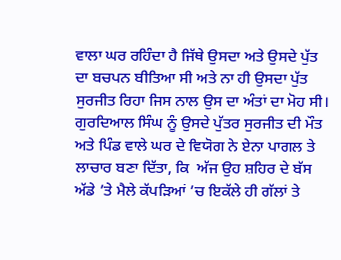ਵਾਲਾ ਘਰ ਰਹਿੰਦਾ ਹੈ ਜਿੱਥੇ ਉਸਦਾ ਅਤੇ ਉਸਦੇ ਪੁੱਤ ਦਾ ਬਚਪਨ ਬੀਤਿਆ ਸੀ ਅਤੇ ਨਾ ਹੀ ਉਸਦਾ ਪੁੱਤ ਸੁਰਜੀਤ ਰਿਹਾ ਜਿਸ ਨਾਲ ਉਸ ਦਾ ਅੰਤਾਂ ਦਾ ਮੋਹ ਸੀ। ਗੁਰਦਿਆਲ ਸਿੰਘ ਨੂੰ ਉਸਦੇ ਪੁੱਤਰ ਸੁਰਜੀਤ ਦੀ ਮੌਤ ਅਤੇ ਪਿੰਡ ਵਾਲੇ ਘਰ ਦੇ ਵਿਯੋਗ ਨੇ ਏਨਾ ਪਾਗਲ ਤੇ ਲਾਚਾਰ ਬਣਾ ਦਿੱਤਾ, ਕਿ  ਅੱਜ ਉਹ ਸ਼ਹਿਰ ਦੇ ਬੱਸ ਅੱਡੇ ’ਤੇ ਮੈਲੇ ਕੱਪੜਿਆਂ ’ਚ ਇਕੱਲੇ ਹੀ ਗੱਲਾਂ ਤੇ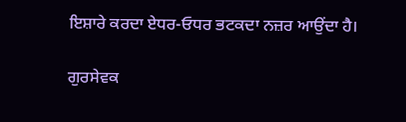ਇਸ਼ਾਰੇ ਕਰਦਾ ਏਧਰ-ਓਧਰ ਭਟਕਦਾ ਨਜ਼ਰ ਆਉਂਦਾ ਹੈ।

ਗੁਰਸੇਵਕ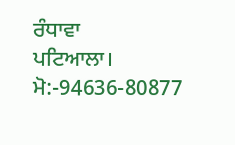ਰੰਧਾਵਾ
ਪਟਿਆਲਾ।
ਮੋ:-94636-80877